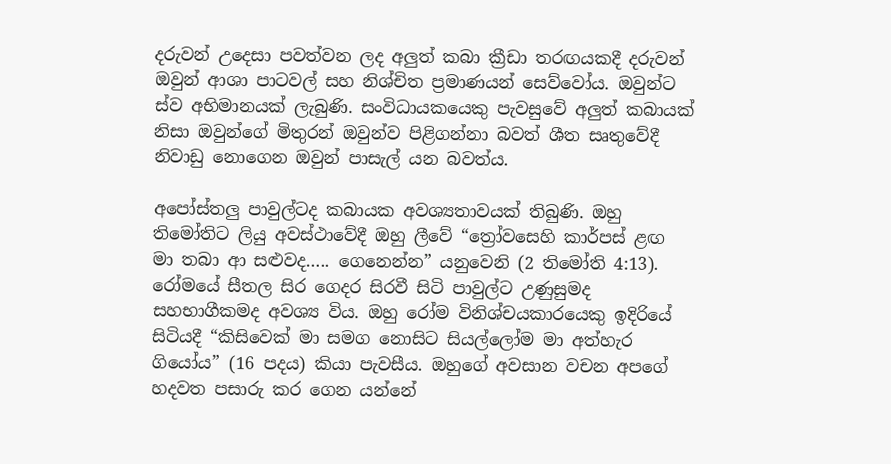දරුවන් උදෙසා පවත්වන ලද අලුත් කබා ක්‍රීඩා තරඟයකදී දරුවන් ඔවුන් ආශා පාටවල් සහ නිශ්චිත ප්‍රමාණයන් සෙව්වෝය. ඔවුන්ට ස්ව අභිමානයක් ලැබුණි. සංවිධායකයෙකු පැවසුවේ අලුත් කබායක් නිසා ඔවුන්ගේ මිතුරන් ඔවුන්ව පිළිගන්නා බවත් ශීත සෘතුවේදී නිවාඩු නොගෙන ඔවුන් පාසැල් යන බවත්ය.

අපෝස්තලු පාවුල්ටද කබායක අවශ්‍යතාවයක් තිබුණි. ඔහු තිමෝතිට ලියු අවස්ථාවේදී ඔහු ලීවේ “ත්‍රෝවසෙහි කාර්පස් ළඟ මා තබා ආ සළුවද….. ගෙනෙන්න” යනුවෙනි (2 තිමෝති 4:13). රෝමයේ සීතල සිර ගෙදර සිරවී සිටි පාවුල්ට උණුසුමද සහභාගීකමද අවශ්‍ය විය. ඔහු රෝම විනිශ්චයකාරයෙකු ඉදිරියේ සිටියදී “කිසිවෙක් මා සමග නොසිට සියල්ලෝම මා අත්හැර ගියෝය” (16 පදය) කියා පැවසීය. ඔහුගේ අවසාන වචන අපගේ හදවත පසාරු කර ගෙන යන්නේ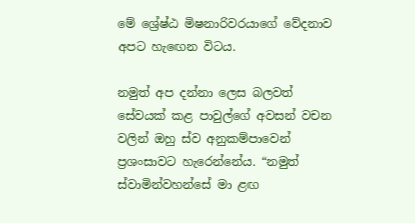මේ ශ්‍රේෂ්ඨ මිෂනාරිවරයාගේ වේදනාව අපට හැඟෙන විටය.

නමුත් අප දන්නා ලෙස බලවත් සේවයක් කළ පාවුල්ගේ අවසන් වචන වලින් ඔහු ස්ව අනුකම්පාවෙන් ප්‍රශංසාවට හැරෙන්නේය. “නමුත් ස්වාමින්වහන්සේ මා ළඟ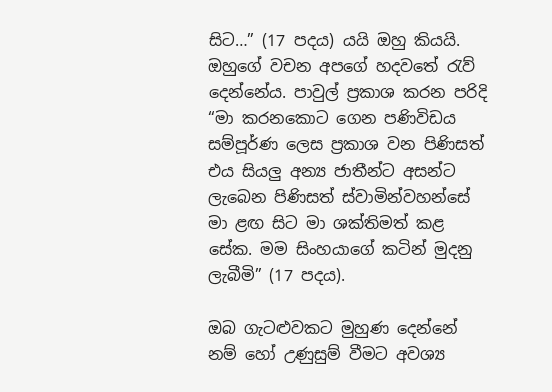සිට…” (17 පදය) යයි ඔහු කියයි. ඔහුගේ වචන අපගේ හදවතේ රැව් දෙන්නේය. පාවුල් ප්‍රකාශ කරන පරිදි “මා කරනකොට ගෙන පණිවිඩය සම්පූර්ණ ලෙස ප්‍රකාශ වන පිණිසත් එය සියලු අන්‍ය ජාතීන්ට අසන්ට ලැබෙන පිණිසත් ස්වාමින්වහන්සේ මා ළඟ සිට මා ශක්තිමත් කළ සේක. මම සිංහයාගේ කටින් මුදනු ලැබීමි” (17 පදය).

ඔබ ගැටළුවකට මුහුණ දෙන්නේ නම් හෝ උණුසුම් වීමට අවශ්‍ය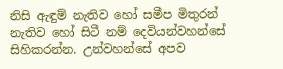නිසි ඇඳුම් නැතිව හෝ සමීප මිතුරන් නැතිව හෝ සිටී නම් දෙවියන්වහන්සේ සිහිකරන්න. උන්වහන්සේ අපව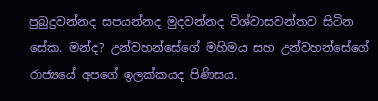පුබුදුවන්නද සපයන්නද මුදවන්නද විශ්වාසවන්තව සිටින සේක. මන්ද? උන්වහන්සේගේ මහිමය සහ උන්වහන්සේගේ රාජ්‍යයේ අපගේ ඉලක්කයද පිණිසය.